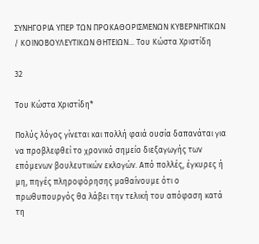ΣΥΝΗΓΟΡΙΑ ΥΠΕΡ ΤΩΝ ΠΡΟΚΑΘΟΡΙΣΜΕΝΩΝ ΚΥΒΕΡΝΗΤΙΚΩΝ / ΚΟΙΝΟΒΟΥΛΕΥΤΙΚΩΝ ΘΗΤΕΙΩΝ… Του Κώστα Χριστίδη

32

Του Κώστα Χριστίδη*

Πολύς λόγος γίνεται και πολλή φαιά ουσία δαπανάται για να προβλεφθεί το χρονικό σημείο διεξαγωγής των επόμενων βουλευτικών εκλογών. Από πολλές, έγκυρες ή μη, πηγές πληροφόρησης μαθαίνουμε ότι ο πρωθυπουργός θα λάβει την τελική του απόφαση κατά τη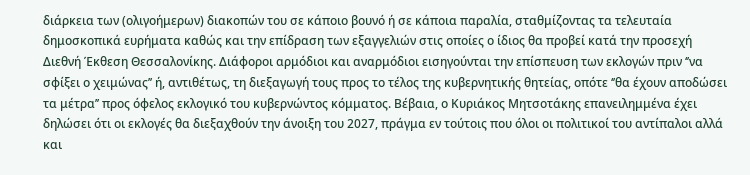διάρκεια των (ολιγοήμερων) διακοπών του σε κάποιο βουνό ή σε κάποια παραλία, σταθμίζοντας τα τελευταία δημοσκοπικά ευρήματα καθώς και την επίδραση των εξαγγελιών στις οποίες ο ίδιος θα προβεί κατά την προσεχή Διεθνή Έκθεση Θεσσαλονίκης. Διάφοροι αρμόδιοι και αναρμόδιοι εισηγούνται την επίσπευση των εκλογών πριν ‘’να σφίξει ο χειμώνας’’ ή, αντιθέτως, τη διεξαγωγή τους προς το τέλος της κυβερνητικής θητείας, οπότε ‘’θα έχουν αποδώσει τα μέτρα’’ προς όφελος εκλογικό του κυβερνώντος κόμματος. Βέβαια, ο Κυριάκος Μητσοτάκης επανειλημμένα έχει δηλώσει ότι οι εκλογές θα διεξαχθούν την άνοιξη του 2027, πράγμα εν τούτοις που όλοι οι πολιτικοί του αντίπαλοι αλλά και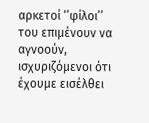αρκετοί ‘’φίλοι’’ του επιμένουν να αγνοούν, ισχυριζόμενοι ότι έχουμε εισέλθει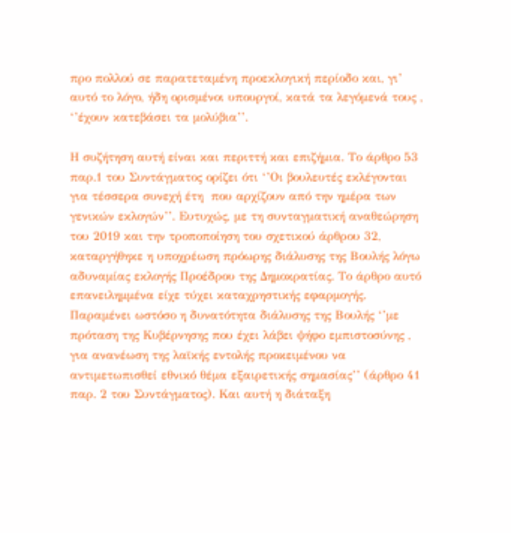προ πολλού σε παρατεταμένη προεκλογική περίοδο και, γι’ αυτό το λόγο, ήδη ορισμένοι υπουργοί, κατά τα λεγόμενά τους , ‘’έχουν κατεβάσει τα μολύβια’’.

Η συζήτηση αυτή είναι και περιττή και επιζήμια. Το άρθρο 53 παρ.1 του Συντάγματος ορίζει ότι ‘’Οι βουλευτές εκλέγονται για τέσσερα συνεχή έτη  που αρχίζουν από την ημέρα των γενικών εκλογών’’. Ευτυχώς, με τη συνταγματική αναθεώρηση του 2019 και την τροποποίηση του σχετικού άρθρου 32, καταργήθηκε η υποχρέωση πρόωρης διάλυσης της Βουλής λόγω αδυναμίας εκλογής Προέδρου της Δημοκρατίας. Το άρθρο αυτό επανειλημμένα είχε τύχει καταχρηστικής εφαρμογής. Παραμένει ωστόσο η δυνατότητα διάλυσης της Βουλής ‘’με πρόταση της Κυβέρνησης που έχει λάβει ψήφο εμπιστοσύνης , για ανανέωση της λαϊκής εντολής προκειμένου να αντιμετωπισθεί εθνικό θέμα εξαιρετικής σημασίας’’ (άρθρο 41 παρ. 2 του Συντάγματος). Και αυτή η διάταξη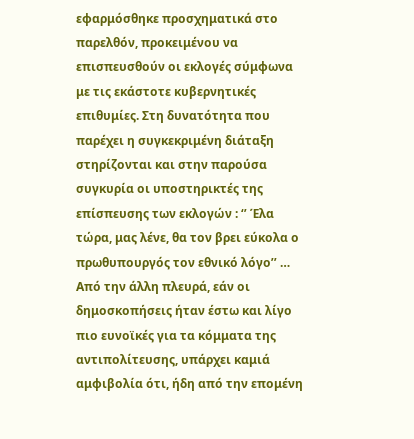εφαρμόσθηκε προσχηματικά στο παρελθόν, προκειμένου να επισπευσθούν οι εκλογές σύμφωνα με τις εκάστοτε κυβερνητικές επιθυμίες. Στη δυνατότητα που παρέχει η συγκεκριμένη διάταξη στηρίζονται και στην παρούσα συγκυρία οι υποστηρικτές της επίσπευσης των εκλογών : ‘’ Έλα τώρα, μας λένε, θα τον βρει εύκολα ο πρωθυπουργός τον εθνικό λόγο’’ … Από την άλλη πλευρά, εάν οι δημοσκοπήσεις ήταν έστω και λίγο πιο ευνοϊκές για τα κόμματα της αντιπολίτευσης, υπάρχει καμιά αμφιβολία ότι, ήδη από την επομένη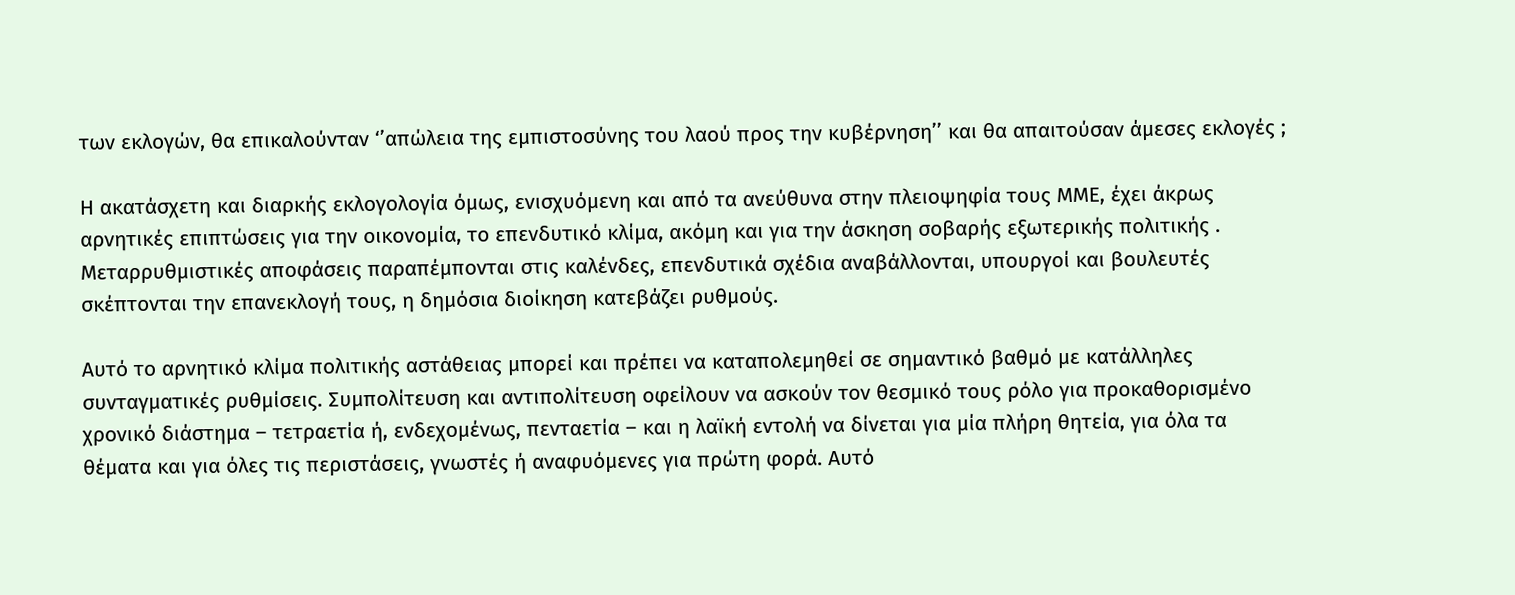των εκλογών, θα επικαλούνταν ‘’απώλεια της εμπιστοσύνης του λαού προς την κυβέρνηση’’ και θα απαιτούσαν άμεσες εκλογές ;

Η ακατάσχετη και διαρκής εκλογολογία όμως, ενισχυόμενη και από τα ανεύθυνα στην πλειοψηφία τους ΜΜΕ, έχει άκρως αρνητικές επιπτώσεις για την οικονομία, το επενδυτικό κλίμα, ακόμη και για την άσκηση σοβαρής εξωτερικής πολιτικής . Μεταρρυθμιστικές αποφάσεις παραπέμπονται στις καλένδες, επενδυτικά σχέδια αναβάλλονται, υπουργοί και βουλευτές σκέπτονται την επανεκλογή τους, η δημόσια διοίκηση κατεβάζει ρυθμούς.

Αυτό το αρνητικό κλίμα πολιτικής αστάθειας μπορεί και πρέπει να καταπολεμηθεί σε σημαντικό βαθμό με κατάλληλες συνταγματικές ρυθμίσεις. Συμπολίτευση και αντιπολίτευση οφείλουν να ασκούν τον θεσμικό τους ρόλο για προκαθορισμένο χρονικό διάστημα – τετραετία ή, ενδεχομένως, πενταετία – και η λαϊκή εντολή να δίνεται για μία πλήρη θητεία, για όλα τα θέματα και για όλες τις περιστάσεις, γνωστές ή αναφυόμενες για πρώτη φορά. Αυτό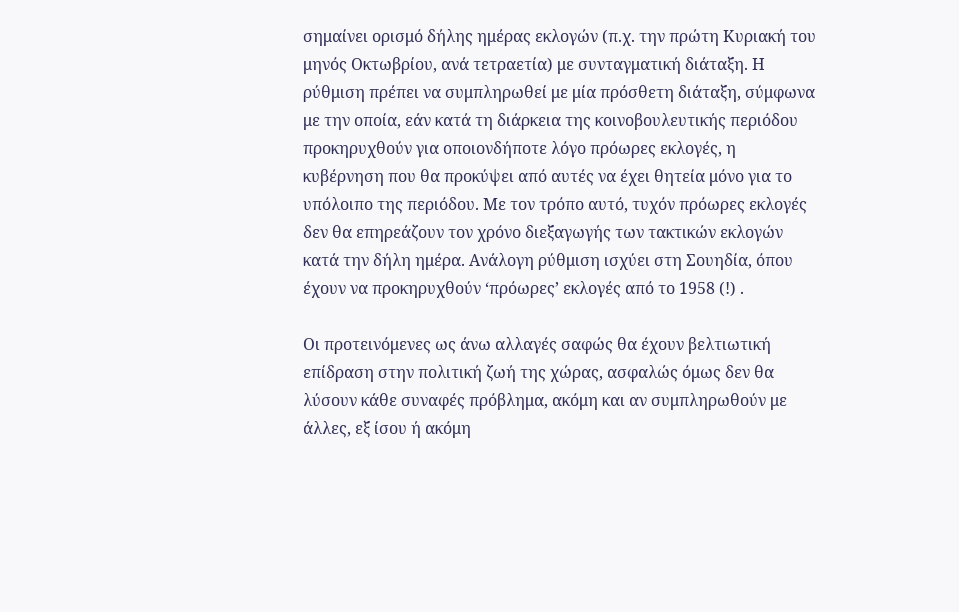σημαίνει ορισμό δήλης ημέρας εκλογών (π.χ. την πρώτη Κυριακή του μηνός Οκτωβρίου, ανά τετραετία) με συνταγματική διάταξη. Η ρύθμιση πρέπει να συμπληρωθεί με μία πρόσθετη διάταξη, σύμφωνα με την οποία, εάν κατά τη διάρκεια της κοινοβουλευτικής περιόδου προκηρυχθούν για οποιονδήποτε λόγο πρόωρες εκλογές, η κυβέρνηση που θα προκύψει από αυτές να έχει θητεία μόνο για το υπόλοιπο της περιόδου. Με τον τρόπο αυτό, τυχόν πρόωρες εκλογές δεν θα επηρεάζουν τον χρόνο διεξαγωγής των τακτικών εκλογών κατά την δήλη ημέρα. Ανάλογη ρύθμιση ισχύει στη Σουηδία, όπου έχουν να προκηρυχθούν ‘πρόωρες’ εκλογές από το 1958 (!) .

Οι προτεινόμενες ως άνω αλλαγές σαφώς θα έχουν βελτιωτική επίδραση στην πολιτική ζωή της χώρας, ασφαλώς όμως δεν θα λύσουν κάθε συναφές πρόβλημα, ακόμη και αν συμπληρωθούν με άλλες, εξ ίσου ή ακόμη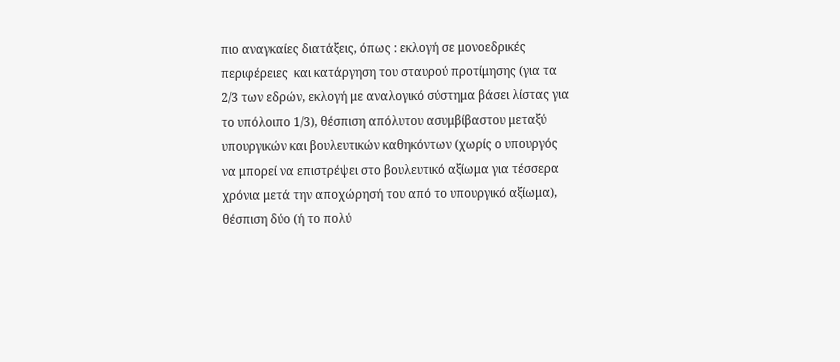πιο αναγκαίες διατάξεις, όπως : εκλογή σε μονοεδρικές περιφέρειες  και κατάργηση του σταυρού προτίμησης (για τα 2/3 των εδρών, εκλογή με αναλογικό σύστημα βάσει λίστας για το υπόλοιπο 1/3), θέσπιση απόλυτου ασυμβίβαστου μεταξύ υπουργικών και βουλευτικών καθηκόντων (χωρίς ο υπουργός να μπορεί να επιστρέψει στο βουλευτικό αξίωμα για τέσσερα χρόνια μετά την αποχώρησή του από το υπουργικό αξίωμα), θέσπιση δύο (ή το πολύ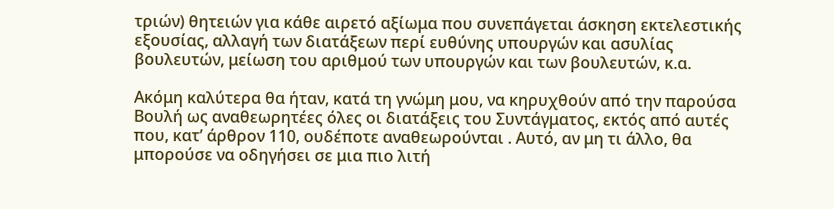τριών) θητειών για κάθε αιρετό αξίωμα που συνεπάγεται άσκηση εκτελεστικής εξουσίας, αλλαγή των διατάξεων περί ευθύνης υπουργών και ασυλίας βουλευτών, μείωση του αριθμού των υπουργών και των βουλευτών, κ.α.

Ακόμη καλύτερα θα ήταν, κατά τη γνώμη μου, να κηρυχθούν από την παρούσα Βουλή ως αναθεωρητέες όλες οι διατάξεις του Συντάγματος, εκτός από αυτές που, κατ’ άρθρον 110, ουδέποτε αναθεωρούνται . Αυτό, αν μη τι άλλο, θα μπορούσε να οδηγήσει σε μια πιο λιτή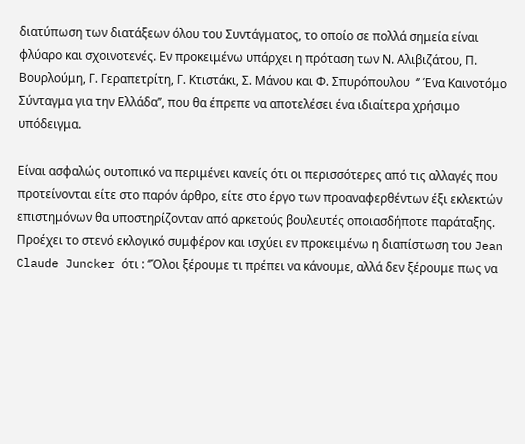διατύπωση των διατάξεων όλου του Συντάγματος, το οποίο σε πολλά σημεία είναι φλύαρο και σχοινοτενές. Εν προκειμένω υπάρχει η πρόταση των Ν. Αλιβιζάτου, Π. Βουρλούμη, Γ. Γεραπετρίτη, Γ. Κτιστάκι, Σ. Μάνου και Φ. Σπυρόπουλου  ‘’ Ένα Καινοτόμο Σύνταγμα για την Ελλάδα’’, που θα έπρεπε να αποτελέσει ένα ιδιαίτερα χρήσιμο υπόδειγμα.

Είναι ασφαλώς ουτοπικό να περιμένει κανείς ότι οι περισσότερες από τις αλλαγές που προτείνονται είτε στο παρόν άρθρο, είτε στο έργο των προαναφερθέντων έξι εκλεκτών επιστημόνων θα υποστηρίζονταν από αρκετούς βουλευτές οποιασδήποτε παράταξης. Προέχει το στενό εκλογικό συμφέρον και ισχύει εν προκειμένω η διαπίστωση του Jean Claude Juncker ότι : ‘’Όλοι ξέρουμε τι πρέπει να κάνουμε, αλλά δεν ξέρουμε πως να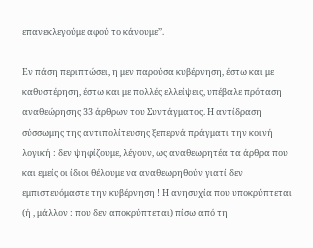επανεκλεγούμε αφού το κάνουμε’’.

Εν πάση περιπτώσει, η μεν παρούσα κυβέρνηση, έστω και με καθυστέρηση, έστω και με πολλές ελλείψεις, υπέβαλε πρόταση αναθεώρησης 33 άρθρων του Συντάγματος. Η αντίδραση σύσσωμης της αντιπολίτευσης ξεπερνά πράγματι την κοινή λογική : δεν ψηφίζουμε, λέγουν, ως αναθεωρητέα τα άρθρα που και εμείς οι ίδιοι θέλουμε να αναθεωρηθούν γιατί δεν εμπιστευόμαστε την κυβέρνηση ! Η ανησυχία που υποκρύπτεται (ή , μάλλον : που δεν αποκρύπτεται) πίσω από τη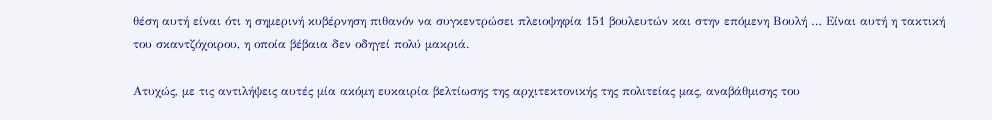θέση αυτή είναι ότι η σημερινή κυβέρνηση πιθανόν να συγκεντρώσει πλειοψηφία 151 βουλευτών και στην επόμενη Βουλή … Είναι αυτή η τακτική του σκαντζόχοιρου, η οποία βέβαια δεν οδηγεί πολύ μακριά.

Ατυχώς, με τις αντιλήψεις αυτές μία ακόμη ευκαιρία βελτίωσης της αρχιτεκτονικής της πολιτείας μας, αναβάθμισης του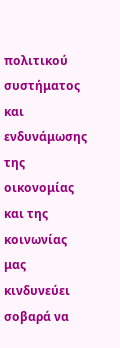πολιτικού συστήματος και ενδυνάμωσης της οικονομίας και της κοινωνίας μας κινδυνεύει σοβαρά να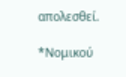απολεσθεί.

*Νομικού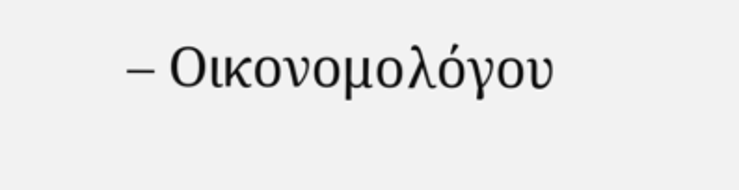– Οικονομολόγου